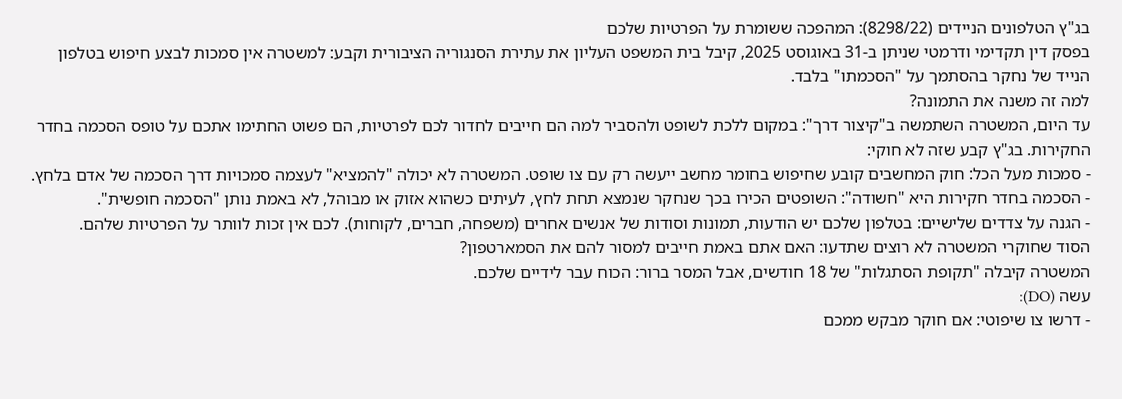בג"ץ הטלפונים הניידים (8298/22): המהפכה ששומרת על הפרטיות שלכם
בפסק דין תקדימי ודרמטי שניתן ב-31 באוגוסט 2025, קיבל בית המשפט העליון את עתירת הסנגוריה הציבורית וקבע: למשטרה אין סמכות לבצע חיפוש בטלפון הנייד של נחקר בהסתמך על "הסכמתו" בלבד.
למה זה משנה את התמונה?
עד היום, המשטרה השתמשה ב"קיצור דרך": במקום ללכת לשופט ולהסביר למה הם חייבים לחדור לכם לפרטיות, הם פשוט החתימו אתכם על טופס הסכמה בחדר החקירות. בג"ץ קבע שזה לא חוקי:
- סמכות מעל הכל: חוק המחשבים קובע שחיפוש בחומר מחשב ייעשה רק עם צו שופט. המשטרה לא יכולה "להמציא" לעצמה סמכויות דרך הסכמה של אדם בלחץ.
- הסכמה בחדר חקירות היא "חשודה": השופטים הכירו בכך שנחקר שנמצא תחת לחץ, לעיתים כשהוא אזוק או מבוהל, לא באמת נותן "הסכמה חופשית".
- הגנה על צדדים שלישיים: בטלפון שלכם יש הודעות, תמונות וסודות של אנשים אחרים (משפחה, חברים, לקוחות). לכם אין זכות לוותר על הפרטיות שלהם.
הסוד שחוקרי המשטרה לא רוצים שתדעו: האם אתם באמת חייבים למסור להם את הסמארטפון?
המשטרה קיבלה "תקופת הסתגלות" של 18 חודשים, אבל המסר ברור: הכוח עבר לידיים שלכם.
עשה (DO):
- דרשו צו שיפוטי: אם חוקר מבקש ממכם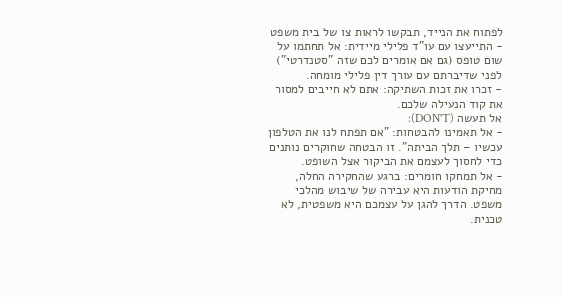לפתוח את הנייד, תבקשו לראות צו של בית משפט
- התייעצו עם עו"ד פלילי מיידית: אל תחתמו על שום טופס (גם אם אומרים לכם שזה "סטנדרטי") לפני שדיברתם עם עורך דין פלילי מומחה.
- זכרו את זכות השתיקה: אתם לא חייבים למסור את קוד הנעילה שלכם.
אל תעשה (DON'T):
- אל תאמינו להבטחות: "אם תפתח לנו את הטלפון עכשיו – תלך הביתה". זו הבטחה שחוקרים נותנים כדי לחסוך לעצמם את הביקור אצל השופט.
- אל תמחקו חומרים: ברגע שהחקירה החלה, מחיקת הודעות היא עבירה של שיבוש מהלכי משפט. הדרך להגן על עצמכם היא משפטית, לא טכנית.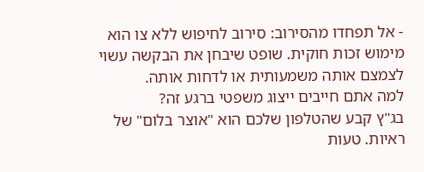- אל תפחדו מהסירוב: סירוב לחיפוש ללא צו הוא מימוש זכות חוקית. שופט שיבחן את הבקשה עשוי לצמצם אותה משמעותית או לדחות אותה.
למה אתם חייבים ייצוג משפטי ברגע זה?
בג"ץ קבע שהטלפון שלכם הוא "אוצר בלום" של ראיות. טעות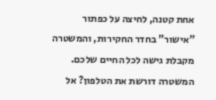אחת קטנה, לחיצה על כפתור "אישור" בחדר החקירות, והמשטרה מקבלת גישה לכל החיים שלכם.
המשטרה דורשת את הטלפון? אל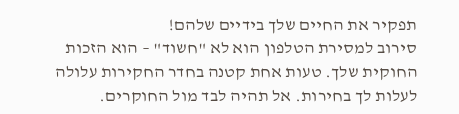תפקיר את החיים שלך בידיים שלהם!
סירוב למסירת הטלפון הוא לא "חשוד" – הוא הזכות החוקית שלך. טעות אחת קטנה בחדר החקירות עלולה לעלות לך בחירות. אל תהיה לבד מול החוקרים.